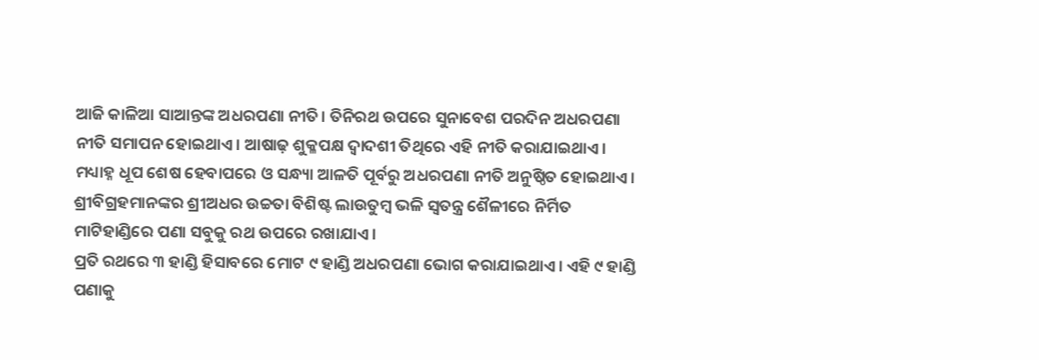ଆଜି କାଳିଆ ସାଆନ୍ତଙ୍କ ଅଧରପଣା ନୀତି। ତିନିରଥ ଉପରେ ସୁନାବେଶ ପରଦିନ ଅଧରପଣା ନୀତି ସମାପନ ହୋଇଥାଏ। ଆଷାଢ଼ ଶୁକ୍ଳପକ୍ଷ ଦ୍ୱାଦଶୀ ତିଥିରେ ଏହି ନୀତି କରାଯାଇଥାଏ।
ମଧ୍ୟାହ୍ନ ଧୂପ ଶେଷ ହେବାପରେ ଓ ସନ୍ଧ୍ୟା ଆଳତି ପୂର୍ବରୁ ଅଧରପଣା ନୀତି ଅନୁଷ୍ଠିତ ହୋଇଥାଏ। ଶ୍ରୀବିଗ୍ରହମାନଙ୍କର ଶ୍ରୀଅଧର ଉଚ୍ଚତା ବିଶିଷ୍ଟ ଲାଉତୁମ୍ବ ଭଳି ସ୍ୱତନ୍ତ୍ର ଶୈଳୀରେ ନିର୍ମିତ ମାଟିହାଣ୍ଡିରେ ପଣା ସବୁକୁ ରଥ ଉପରେ ରଖାଯାଏ।
ପ୍ରତି ରଥରେ ୩ ହାଣ୍ଡି ହିସାବରେ ମୋଟ ୯ ହାଣ୍ଡି ଅଧରପଣା ଭୋଗ କରାଯାଇଥାଏ। ଏହି ୯ ହାଣ୍ଡି ପଣାକୁ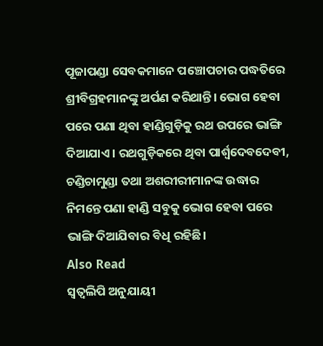ପୂଜାପଣ୍ଡା ସେବକମାନେ ପଞ୍ଚୋପଚାର ପଦ୍ଧତିରେ ଶ୍ରୀବିଗ୍ରହମାନଙ୍କୁ ଅର୍ପଣ କରିଥାନ୍ତି। ଭୋଗ ହେବା ପରେ ପଣା ଥିବା ହାଣ୍ଡିଗୁଡ଼ିକୁ ରଥ ଉପରେ ଭାଙ୍ଗି ଦିଆଯାଏ। ରଥଗୁଡ଼ିକରେ ଥିବା ପାର୍ଶ୍ୱଦେବଦେବୀ, ଚଣ୍ଡିଚାମୁଣ୍ଡା ତଥା ଅଶରୀରୀମାନଙ୍କ ଉଦ୍ଧାର ନିମନ୍ତେ ପଣା ହାଣ୍ଡି ସବୁକୁ ଭୋଗ ହେବା ପରେ ଭାଙ୍ଗି ଦିଆଯିବାର ବିଧି ରହିଛି।
Also Read
ସ୍ୱତ୍ୱଲିପି ଅନୁଯାୟୀ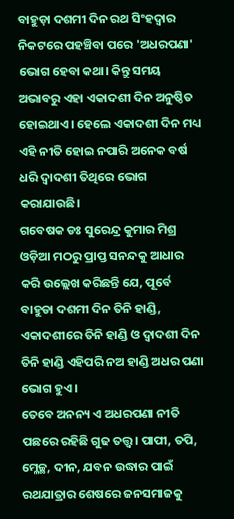ବାହୁଡ଼ା ଦଶମୀ ଦିନ ରଥ ସିଂହଦ୍ୱାର ନିକଟରେ ପହଞ୍ଚିବା ପରେ 'ଅଧରପଣା' ଭୋଗ ହେବା କଥା। କିନ୍ତୁ ସମୟ ଅଭାବରୁ ଏହା ଏକାଦଶୀ ଦିନ ଅନୁଷ୍ଠିତ ହୋଇଥାଏ। ହେଲେ ଏକାଦଶୀ ଦିନ ମଧ୍ୟ ଏହି ନୀତି ହୋଇ ନପାରି ଅନେକ ବର୍ଷ ଧରି ଦ୍ୱାଦଶୀ ତିଥିରେ ଭୋଗ କରାଯାଉଛି।
ଗବେଷକ ଡଃ ସୁରେନ୍ଦ୍ର କୁମାର ମିଶ୍ର ଓଡ଼ିଆ ମଠରୁ ପ୍ରାପ୍ତ ସନନ୍ଦକୁ ଆଧାର କରି ଉଲ୍ଲେଖ କରିଛନ୍ତି ଯେ, ପୂର୍ବେ ବାହୁଡା ଦଶମୀ ଦିନ ତିନି ହାଣ୍ଡି, ଏକାଦଶୀରେ ତିନି ହାଣ୍ଡି ଓ ଦ୍ଵାଦଶୀ ଦିନ ତିନି ହାଣ୍ଡି ଏହିପରି ନଅ ହାଣ୍ଡି ଅଧର ପଣା ଭୋଗ ହୁଏ।
ତେବେ ଅନନ୍ୟ ଏ ଅଧରପଣା ନୀତି ପଛରେ ରହିଛି ଗୁଢ ତତ୍ତ୍ୱ। ପାପୀ, ତପି, ମ୍ଳେଚ୍ଛ, ଦୀନ, ଯବନ ଉଦ୍ଧାର ପାଇଁ ରଥଯାତ୍ରାର ଶେଷରେ ଜନସମାଜକୁ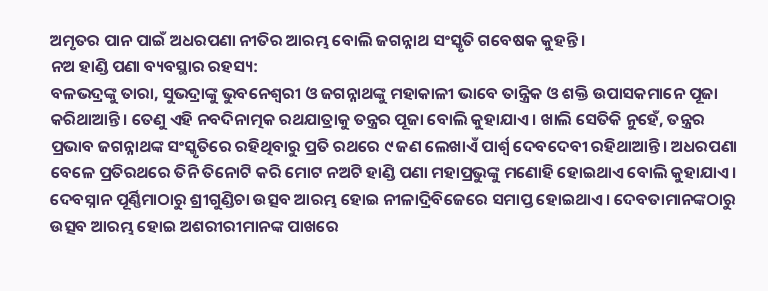ଅମୃତର ପାନ ପାଇଁ ଅଧରପଣା ନୀତିର ଆରମ୍ଭ ବୋଲି ଜଗନ୍ନାଥ ସଂସ୍କୃତି ଗବେଷକ କୁହନ୍ତି।
ନଅ ହାଣ୍ଡି ପଣା ବ୍ୟବସ୍ଥାର ରହସ୍ୟ:
ବଳଭଦ୍ରଙ୍କୁ ତାରା, ସୁଭଦ୍ରାଙ୍କୁ ଭୁବନେଶ୍ୱରୀ ଓ ଜଗନ୍ନାଥଙ୍କୁ ମହାକାଳୀ ଭାବେ ତାନ୍ତ୍ରିକ ଓ ଶକ୍ତି ଉପାସକମାନେ ପୂଜା କରିଥାଆନ୍ତି। ତେଣୁ ଏହି ନବଦିନାତ୍ମକ ରଥଯାତ୍ରାକୁ ତନ୍ତ୍ରର ପୂଜା ବୋଲି କୁହାଯାଏ। ଖାଲି ସେତିକି ନୁହେଁ, ତନ୍ତ୍ରର ପ୍ରଭାବ ଜଗନ୍ନାଥଙ୍କ ସଂସ୍କୃତିରେ ରହିଥିବାରୁ ପ୍ରତି ରଥରେ ୯ ଜଣ ଲେଖାଏଁ ପାର୍ଶ୍ୱ ଦେବଦେବୀ ରହିଥାଆନ୍ତି। ଅଧରପଣା ବେଳେ ପ୍ରତିରଥରେ ତିନି ତିନୋଟି କରି ମୋଟ ନଅଟି ହାଣ୍ଡି ପଣା ମହାପ୍ରଭୁଙ୍କୁ ମଣୋହି ହୋଇଥାଏ ବୋଲି କୁହାଯାଏ।
ଦେବସ୍ନାନ ପୂର୍ଣ୍ଣିମାଠାରୁ ଶ୍ରୀଗୁଣ୍ଡିଚା ଉତ୍ସବ ଆରମ୍ଭ ହୋଇ ନୀଳାଦ୍ରିବିଜେରେ ସମାପ୍ତ ହୋଇଥାଏ। ଦେବତାମାନଙ୍କଠାରୁ ଉତ୍ସବ ଆରମ୍ଭ ହୋଇ ଅଶରୀରୀମାନଙ୍କ ପାଖରେ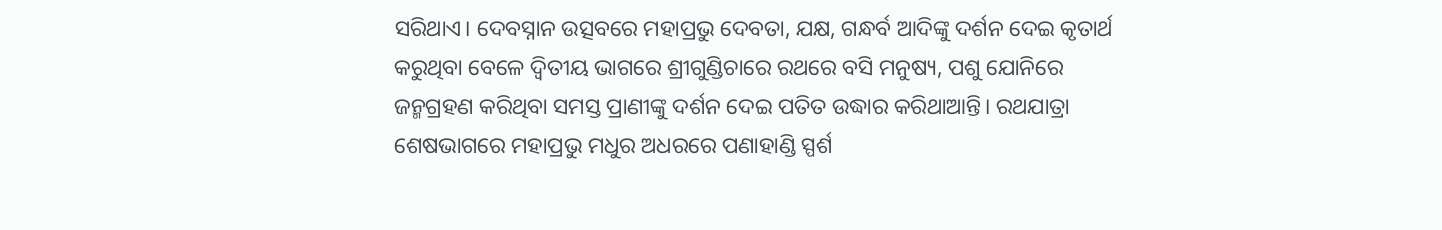ସରିଥାଏ। ଦେବସ୍ନାନ ଉତ୍ସବରେ ମହାପ୍ରଭୁ ଦେବତା, ଯକ୍ଷ, ଗନ୍ଧର୍ବ ଆଦିଙ୍କୁ ଦର୍ଶନ ଦେଇ କୃତାର୍ଥ କରୁଥିବା ବେଳେ ଦ୍ୱିତୀୟ ଭାଗରେ ଶ୍ରୀଗୁଣ୍ଡିଚାରେ ରଥରେ ବସି ମନୁଷ୍ୟ, ପଶୁ ଯୋନିରେ ଜନ୍ମଗ୍ରହଣ କରିଥିବା ସମସ୍ତ ପ୍ରାଣୀଙ୍କୁ ଦର୍ଶନ ଦେଇ ପତିତ ଉଦ୍ଧାର କରିଥାଆନ୍ତି। ରଥଯାତ୍ରା ଶେଷଭାଗରେ ମହାପ୍ରଭୁ ମଧୁର ଅଧରରେ ପଣାହାଣ୍ଡି ସ୍ପର୍ଶ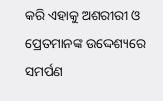କରି ଏହାକୁ ଅଶରୀରୀ ଓ ପ୍ରେତମାନଙ୍କ ଉଦ୍ଦେଶ୍ୟରେ ସମର୍ପଣ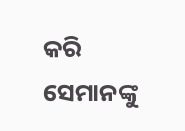କରି ସେମାନଙ୍କୁ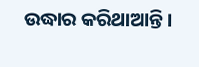ଉଦ୍ଧାର କରିଥାଆନ୍ତି।